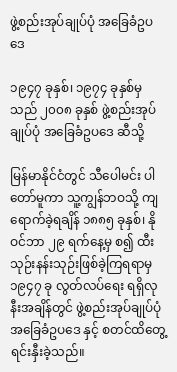ဖွဲ့စည်းအုပ်ချုပ်ပုံ အခြေခံဥပဒေ

၁၉၄၇ ခုနှစ်၊ ၁၉၇၄ ခုနှစ်မှသည် ၂၀၀၈ ခုနှစ် ဖွဲ့စည်းအုပ်ချုပ်ပုံ အခြေခံဥပဒေ ဆီသို့

မြန်မာနိုင်ငံတွင် သီပေါမင်း ပါတော်မူကာ သူ့ကျွန်ဘဝသို့ ကျရောက်ခဲ့ရချိန် ၁၈၈၅ ခုနှစ်၊ နိုဝင်ဘာ ၂၉ ရက်နေ့မှ စ၍ ထီးသုဉ်းနန်းသုဉ်းဖြစ်ခဲ့ကြရရာမှ ၁၉၄၇ ခု လွတ်လပ်ရေး ရရှိလုနီးအချိန်တွင် ဖွဲ့စည်းအုပ်ချုပ်ပုံ အခြေခံဥပဒေ နှင့် စတင်ထိတွေ့ရင်းနှီးခဲ့သည်။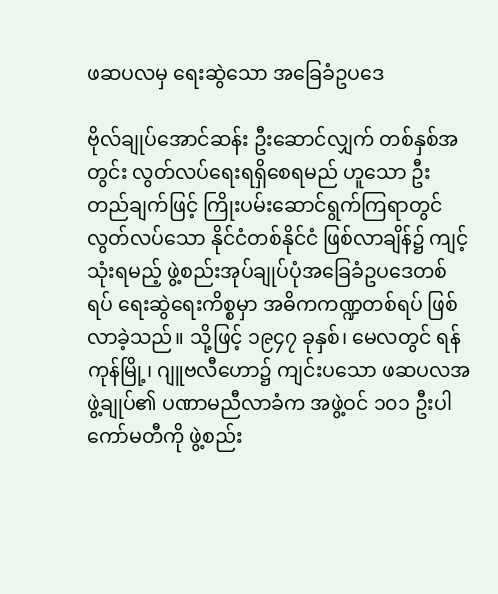ဖဆပလမှ ရေးဆွဲသော အခြေခံဥပဒေ

ဗိုလ်ချုပ်အောင်ဆန်း ဦးဆောင်လျှက် တစ်နှစ်အတွင်း လွတ်လပ်ရေးရရှိစေရမည် ဟူသော ဦးတည်ချက်ဖြင့် ကြိုးပမ်းဆောင်ရွက်ကြရာတွင် လွတ်လပ်သော နိုင်ငံတစ်နိုင်ငံ ဖြစ်လာချိန်၌ ကျင့်သုံးရမည့် ဖွဲ့စည်းအုပ်ချုပ်ပုံအခြေခံဥပဒေတစ်ရပ် ရေးဆွဲရေးကိစ္စမှာ အဓိကကဏ္ဍတစ်ရပ် ဖြစ်လာခဲ့သည်။ သို့ဖြင့် ၁၉၄၇ ခုနှစ်၊ မေလတွင် ရန်ကုန်မြို့၊ ဂျူဗလီဟော၌ ကျင်းပသော ဖဆပလအဖွဲ့ချုပ်၏ ပဏာမညီလာခံက အဖွဲ့ဝင် ၁၀၁ ဦးပါ ကော်မတီကို ဖွဲ့စည်း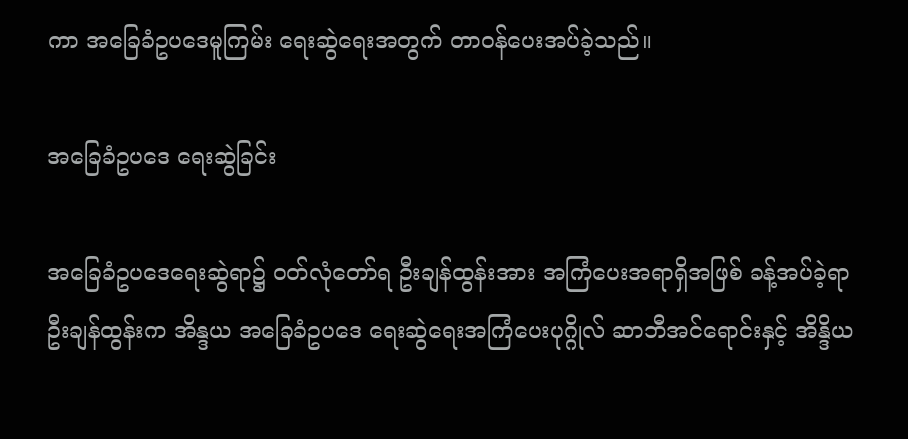ကာ အခြေခံဥပဒေမူကြမ်း ရေးဆွဲရေးအတွက် တာဝန်ပေးအပ်ခဲ့သည်။

အခြေခံဥပဒေ ရေးဆွဲခြင်း

အခြေခံဥပဒေရေးဆွဲရာ၌ ဝတ်လုံတော်ရ ဦးချန်ထွန်းအား အကြံပေးအရာရှိအဖြစ် ခန့်အပ်ခဲ့ရာ ဦးချန်ထွန်းက အိန္ဒယ အခြေခံဥပဒေ ရေးဆွဲရေးအကြံပေးပုဂ္ဂိုလ် ဆာဘီအင်ရောင်းနှင့် အိန္ဒိယ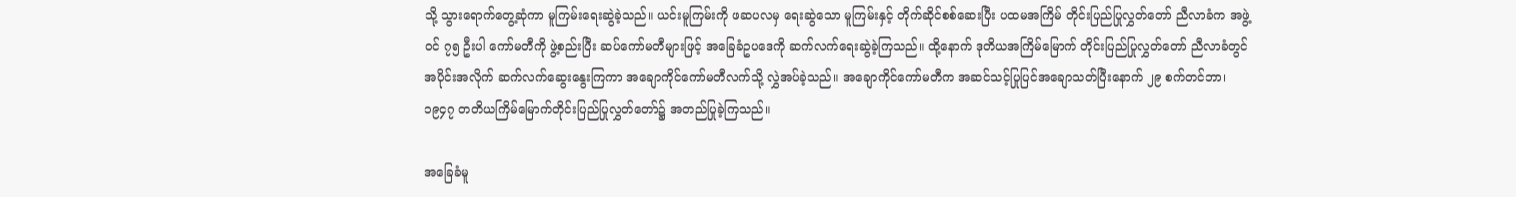သို့ သွားရောက်တွေ့ဆုံကာ မူကြမ်းရေးဆွဲခဲ့သည်။ ယင်းမူကြမ်းကို ဖဆပလမှ ရေးဆွဲသော မူကြမ်းနှင့် တိုက်ဆိုင်စစ်ဆေးပြီး ပထမအကြိမ် တိုင်းပြည်ပြုလွှတ်တော် ညီလာခံက အဖွဲ့ဝင် ၇၅ ဦးပါ ကော်မတီကို ဖွဲ့စည်းပြီး ဆပ်ကော်မတီများဖြင့် အခြေခံဥပဒေကို ဆက်လက်ရေးဆွဲခဲ့ကြသည်။ ထို့နောက် ဒုတိယအကြိမ်မြောက် တိုင်းပြည်ပြုလွှတ်တော် ညီလာခံတွင် အပိုင်းအလိုက် ဆက်လက်ဆွေးနွေးကြကာ အချောကိုင်ကော်မတီလက်သို့ လွှဲအပ်ခဲ့သည်။ အချောကိုင်ကော်မတီက အဆင်သင့်ပြုပြင်အချောသတ်ပြီးနောက် ၂၉ စက်တင်ဘာ၊ ၁၉၄၇ တတိယကြိမ်မြောက်တိုင်းပြည်ပြုလွှတ်တော်၌ အတည်ပြုခဲ့ကြသည်။

အခြေခံမူ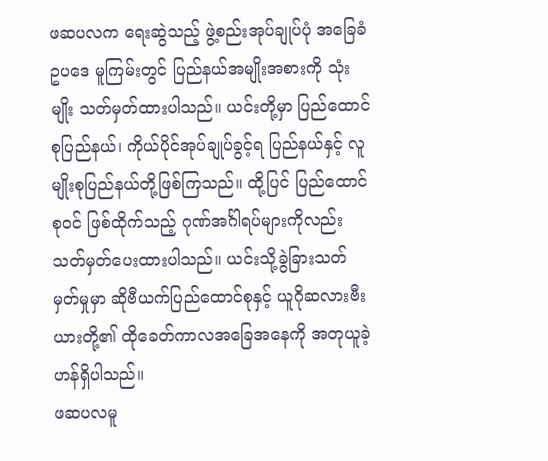ဖဆပလက ရေးဆွဲသည့် ဖွဲ့စည်းအုပ်ချုပ်ပုံ အခြေခံဥပဒေ မူကြမ်းတွင် ပြည်နယ်အမျိုးအစားကို သုံးမျိုး သတ်မှတ်ထားပါသည်။ ယင်းတို့မှာ ပြည်ထောင်စုပြည်နယ်၊ ကိုယ်ပိုင်အုပ်ချုပ်ခွင့်ရ ပြည်နယ်နှင့် လူမျိုးစုပြည်နယ်တို့ဖြစ်ကြသည်။ ထို့ပြင် ပြည်ထောင်စုဝင် ဖြစ်ထိုက်သည့် ဂုဏ်အင်္ဂါရပ်များကိုလည်း သတ်မှတ်ပေးထားပါသည်။ ယင်းသို့ခွဲခြားသတ်မှတ်မှုမှာ ဆိုဗီယက်ပြည်ထောင်စုနှင့် ယူဂိုဆလားဗီးယားတို့၏ ထိုခေတ်ကာလအခြေအနေကို အတုယူခဲ့ဟန်ရှိပါသည်။
ဖဆပလမူ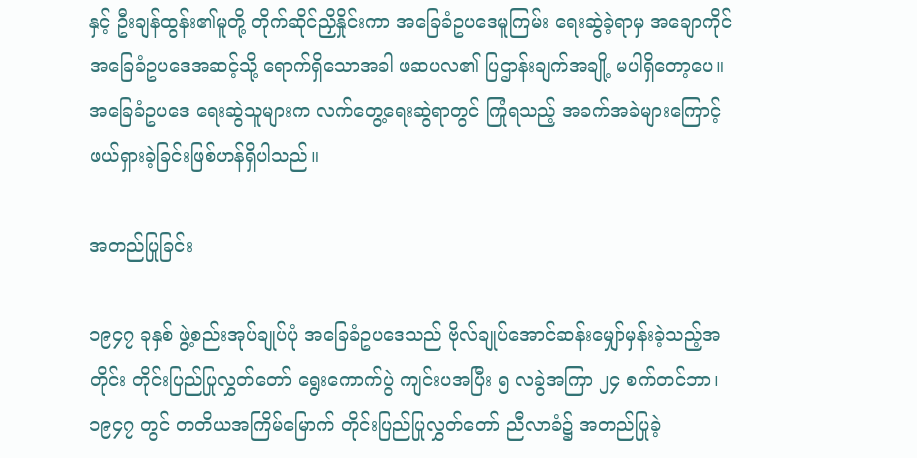နှင့် ဦးချန်ထွန်း၏မူတို့ တိုက်ဆိုင်ညှိနှိုင်းကာ အခြေခံဥပဒေမူကြမ်း ရေးဆွဲခဲ့ရာမှ အချောကိုင် အခြေခံဥပဒေအဆင့်သို့ ရောက်ရှိသောအခါ ဖဆပလ၏ ပြဌာန်းချက်အချို့ မပါရှိတော့ပေ။ အခြေခံဥပဒေ ရေးဆွဲသူများက လက်တွေ့ရေးဆွဲရာတွင် ကြုံရသည့် အခက်အခဲများကြောင့် ဖယ်ရှားခဲ့ခြင်းဖြစ်ဟန်ရှိပါသည်။

အတည်ပြုခြင်း

၁၉၄၇ ခုနှစ် ဖွဲ့စည်းအုပ်ချုပ်ပုံ အခြေခံဥပဒေသည် ဗိုလ်ချုပ်အောင်ဆန်းမျှော်မှန်းခဲ့သည့်အတိုင်း တိုင်းပြည်ပြုလွှတ်တော် ရွေးကောက်ပွဲ ကျင်းပအပြီး ၅ လခွဲအကြာ ၂၄ စက်တင်ဘာ၊ ၁၉၄၇ တွင် တတိယအကြိမ်မြောက် တိုင်းပြည်ပြုလွှတ်တော် ညီလာခံ၌ အတည်ပြုခဲ့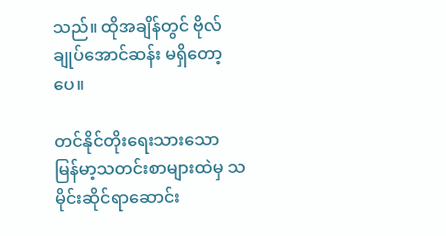သည်။ ထိုအချိန်တွင် ဗိုလ်ချုပ်အောင်ဆန်း မရှိတော့ပေ။

တင်နိုင်တိုးရေးသားသော မြန်မာ့သတင်းစာများထဲမှ သမိုင်းဆိုင်ရာဆောင်း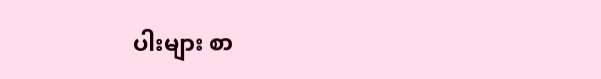ပါးများ စာ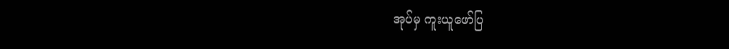အုပ်မှ ကူးယူဖော်ပြ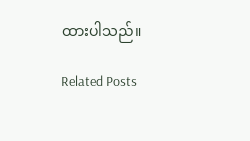ထားပါသည်။

Related Posts